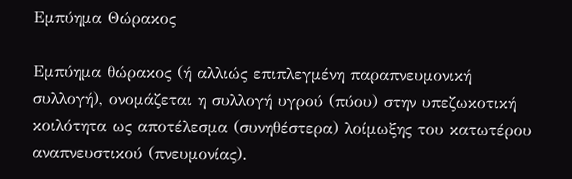Εμπύημα Θώρακος

Εμπύημα θώρακος (ή αλλιώς επιπλεγμένη παραπνευμονική συλλογή), ονομάζεται η συλλογή υγρού (πύου) στην υπεζωκοτική κοιλότητα ως αποτέλεσμα (συνηθέστερα) λοίμωξης του κατωτέρου αναπνευστικού (πνευμονίας).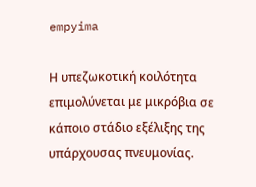empyima

Η υπεζωκοτική κοιλότητα επιμολύνεται με μικρόβια σε κάποιο στάδιο εξέλιξης της υπάρχουσας πνευμονίας.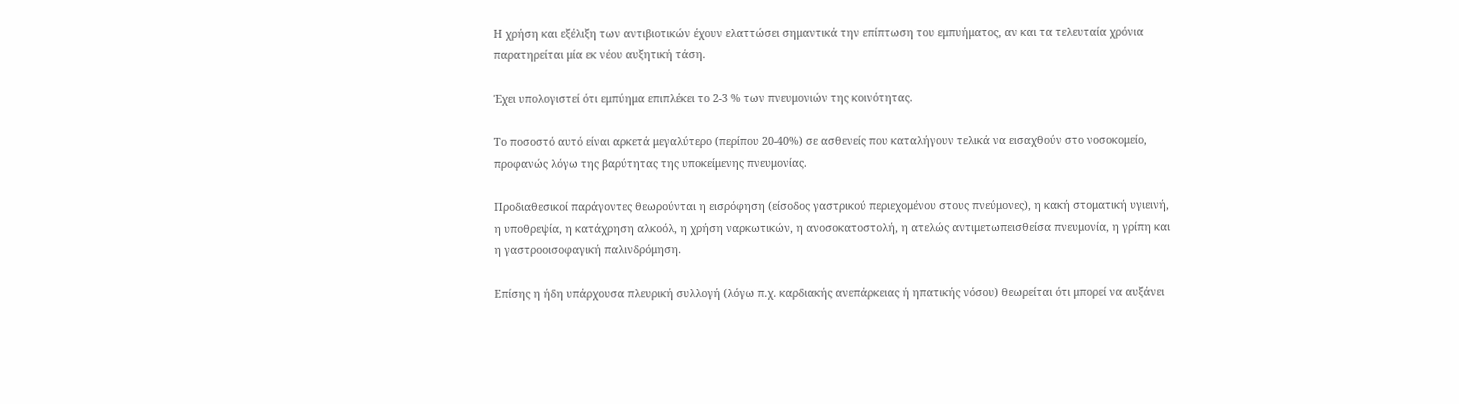Η χρήση και εξέλιξη των αντιβιοτικών έχουν ελαττώσει σημαντικά την επίπτωση του εμπυήματος, αν και τα τελευταία χρόνια παρατηρείται μία εκ νέου αυξητική τάση.

Έχει υπολογιστεί ότι εμπύημα επιπλέκει το 2-3 % των πνευμονιών της κοινότητας.

Το ποσοστό αυτό είναι αρκετά μεγαλύτερο (περίπου 20-40%) σε ασθενείς που καταλήγουν τελικά να εισαχθούν στο νοσοκομείο, προφανώς λόγω της βαρύτητας της υποκείμενης πνευμονίας.

Προδιαθεσικοί παράγοντες θεωρούνται η εισρόφηση (είσοδος γαστρικού περιεχομένου στους πνεύμονες), η κακή στοματική υγιεινή, η υποθρεψία, η κατάχρηση αλκοόλ, η χρήση ναρκωτικών, η ανοσοκατοστολή, η ατελώς αντιμετωπεισθείσα πνευμονία, η γρίπη και η γαστροοισοφαγική παλινδρόμηση.

Επίσης η ήδη υπάρχουσα πλευρική συλλογή (λόγω π.χ. καρδιακής ανεπάρκειας ή ηπατικής νόσου) θεωρείται ότι μπορεί να αυξάνει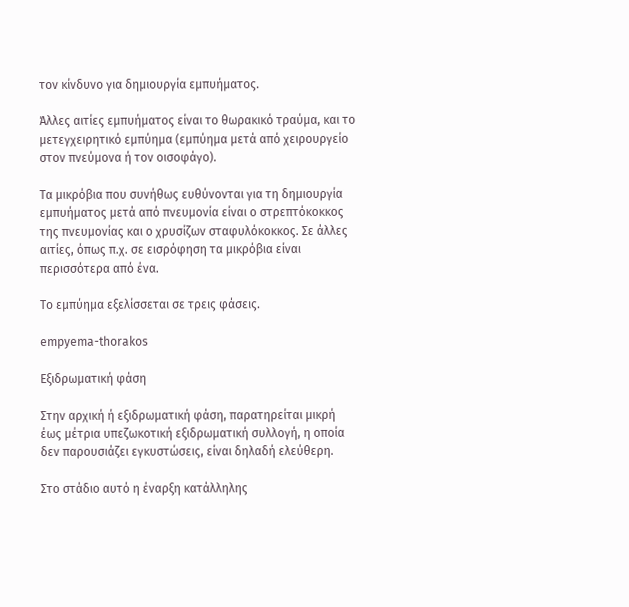τον κίνδυνο για δημιουργία εμπυήματος.

Άλλες αιτίες εμπυήματος είναι το θωρακικό τραύμα, και το μετεγχειρητικό εμπύημα (εμπύημα μετά από χειρουργείο στον πνεύμονα ή τον οισοφάγο).

Τα μικρόβια που συνήθως ευθύνονται για τη δημιουργία εμπυήματος μετά από πνευμονία είναι ο στρεπτόκοκκος της πνευμονίας και ο χρυσίζων σταφυλόκοκκος. Σε άλλες αιτίες, όπως π.χ. σε εισρόφηση τα μικρόβια είναι περισσότερα από ένα.

Το εμπύημα εξελίσσεται σε τρεις φάσεις.

empyema-thorakos

Εξιδρωματική φάση

Στην αρχική ή εξιδρωματική φάση, παρατηρείται μικρή έως μέτρια υπεζωκοτική εξιδρωματική συλλογή, η οποία δεν παρουσιάζει εγκυστώσεις, είναι δηλαδή ελεύθερη.

Στο στάδιο αυτό η έναρξη κατάλληλης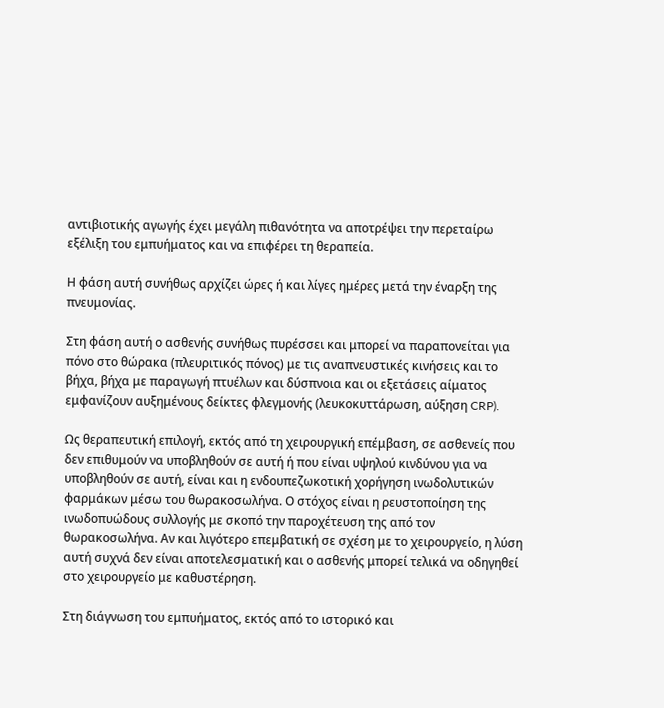αντιβιοτικής αγωγής έχει μεγάλη πιθανότητα να αποτρέψει την περεταίρω εξέλιξη του εμπυήματος και να επιφέρει τη θεραπεία.

Η φάση αυτή συνήθως αρχίζει ώρες ή και λίγες ημέρες μετά την έναρξη της πνευμονίας.

Στη φάση αυτή ο ασθενής συνήθως πυρέσσει και μπορεί να παραπονείται για πόνο στο θώρακα (πλευριτικός πόνος) με τις αναπνευστικές κινήσεις και το βήχα, βήχα με παραγωγή πτυέλων και δύσπνοια και οι εξετάσεις αίματος εμφανίζουν αυξημένους δείκτες φλεγμονής (λευκοκυττάρωση, αύξηση CRP).

Ως θεραπευτική επιλογή, εκτός από τη χειρουργική επέμβαση, σε ασθενείς που δεν επιθυμούν να υποβληθούν σε αυτή ή που είναι υψηλού κινδύνου για να υποβληθούν σε αυτή, είναι και η ενδουπεζωκοτική χορήγηση ινωδολυτικών φαρμάκων μέσω του θωρακοσωλήνα. Ο στόχος είναι η ρευστοποίηση της ινωδοπυώδους συλλογής με σκοπό την παροχέτευση της από τον θωρακοσωλήνα. Αν και λιγότερο επεμβατική σε σχέση με το χειρουργείο, η λύση αυτή συχνά δεν είναι αποτελεσματική και ο ασθενής μπορεί τελικά να οδηγηθεί στο χειρουργείο με καθυστέρηση.

Στη διάγνωση του εμπυήματος, εκτός από το ιστορικό και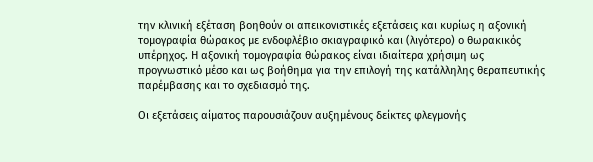την κλινική εξέταση βοηθούν οι απεικονιστικές εξετάσεις και κυρίως η αξονική τομογραφία θώρακος με ενδοφλέβιο σκιαγραφικό και (λιγότερο) ο θωρακικός υπέρηχος. Η αξονική τομογραφία θώρακος είναι ιδιαίτερα χρήσιμη ως προγνωστικό μέσο και ως βοήθημα για την επιλογή της κατάλληλης θεραπευτικής παρέμβασης και το σχεδιασμό της.

Οι εξετάσεις αίματος παρουσιάζουν αυξημένους δείκτες φλεγμονής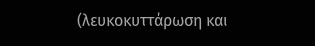(λευκοκυττάρωση και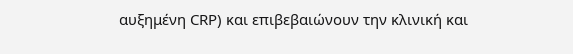αυξημένη CRP) και επιβεβαιώνουν την κλινική και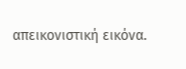απεικονιστική εικόνα.